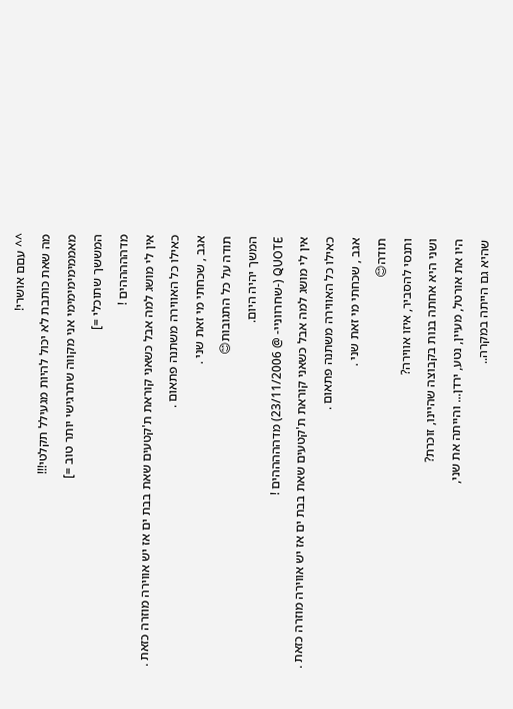^^ עםם אושרי!
מה שאת כותבת לא יכול להיות מגעילל תקלטי!!!
מאממימימימימי אני מקווה שתרגישי יותר טוב =]
המששך שתוכלי =]
מדהההההים !
אין לי מושג למה אבל כשאני קוראת ת'קטעים שאת בבת ים אז יש אווירה מוזרה כזאת .
כאילו כל האווירה משתנה פתאום .
אגב , שכחתי מי זאת שני .
תודה על כל התגובות😊
המשך יהיה היום.
QUOTE (-שחרווניי- @ 23/11/2006) מדהההההים !
אין לי מושג למה אבל כשאני קוראת ת'קטעים שאת בבת ים אז יש אווירה מוזרה כזאת .
כאילו כל האווירה משתנה פתאום .
אגב , שכחתי מי זאת שני .
תודה😊
ותנסי להסביר, איזו אווירה?
ושני היא אחתה בנות בקבוצה שהיינו, זוכרת?
היו את אורטל, מעיין, נטע, ירדן... והייתה את שני,
שהיא גם הייתה במקרה..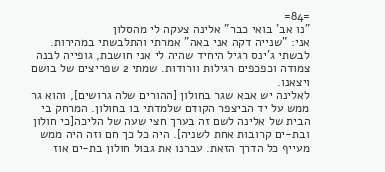=84=
"נו אב' בואי כבר" אלינה צעקה לי מהסלון
אני: "שנייה דקה אני באה" אמרתי והתלבשתי במהירות. לבשתי ג'ינס רגיל היחיד שהיה לי אני חושבת, גופייה לבנה צמודה וכפכפים רגילות וורודות. שמתי 2 שפריצים של בושם ויצאנו.
לאלינה יש אבא שגר בחולון [ההורים שלה גרושים], והוא גר ממש על יד הביצפר הקודם שלמדתי בו בחולון. המרחק בי הבית של אלינה לשם זה בערך חצי שעה של הליכה[כי חולון ובת-ים קרובות אחת לשניה]. היה כל כך חם וזה היה ממש מעייף כל הדרך הזאת. עברנו את גבול חולון בת-ים אוז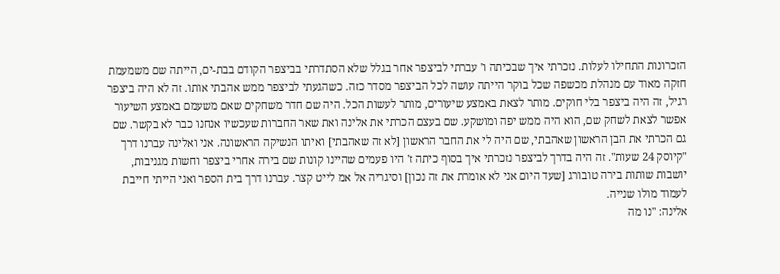הזכרונות התחילו לעלות. נזכרתי איך שבכיתה ו' עברתי לביצפר אחר בגלל שלא הסתדרתי בביצפר הקודם בבת-ים, הייתה שם משמעמת חזקה מאוד עם מנהלת מכשפה שכל בוקר הייתה עושה לכל הביצפר מסדר כזה. כשהגעתי לביצפר ממש אהבתי אותו. זה לא היה ביצפר רגיל, זה היה ביצפר בלי חוקים. מותר לצאת באמצע שיעורים, מותר לעשות הכל. היה שם חדר משחקים שאם משעמם באמצע השיעור אפשר לצאת לשחק שם, הוא היה ממש יפה ומושקע. שם בעצם הכרתי את אלינה ואת שאר החברות שעכשיו אנחנו כבר לא בקשר. שם גם הכרתי את הבן הראשון שאהבתי, שם היה לי את החבר הראשון [לא זה שאהבתי] ואיתו הנשיקה הראשונה. אני ואלינה עברנו דרך "קיוסק 24 שעות". זה היה בדרך לביצפר נזכרתי איך בסוף כיתה ז' היו פעמים שהיינו קונות שם בירה אחרי ביצפר וחשות מגניבות, יושבות שותות בירה טובורג [שעד היום אני לא אומרת את זה נכון] וסיגריה אל אמ לייט קצר. עברנו דרך בית הספר ואני הייתי חייבת לעמוד מולו שנייה.
אלינה: "נו מה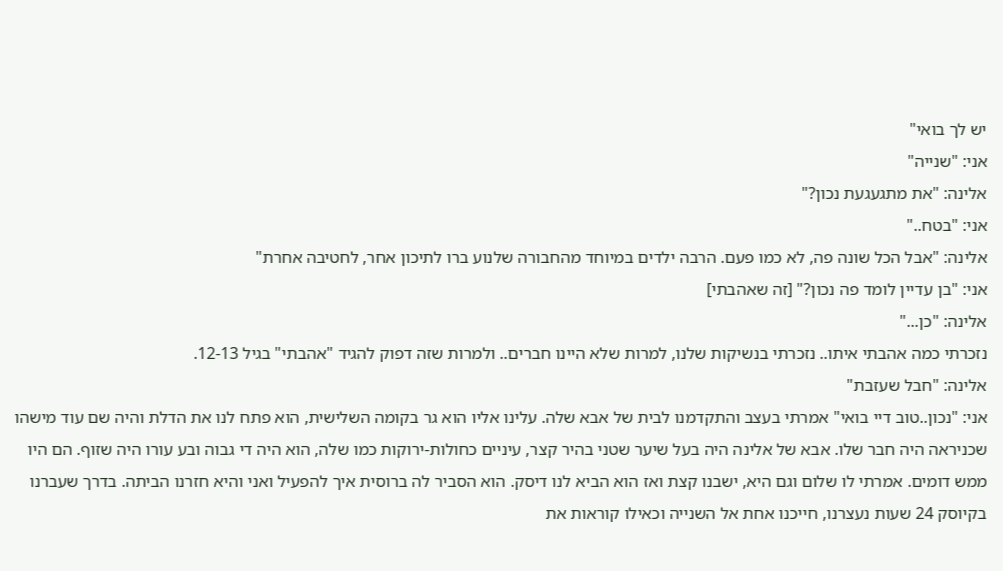יש לך בואי"
אני: "שנייה"
אלינה: "את מתגעגעת נכון?"
אני: "בטח.."
אלינה: "אבל הכל שונה פה, לא כמו פעם. הרבה ילדים במיוחד מהחבורה שלנוע ברו לתיכון אחר, לחטיבה אחרת"
אני: "בן עדיין לומד פה נכון?" [זה שאהבתי]
אלינה: "כן..."
נזכרתי כמה אהבתי איתו.. נזכרתי בנשיקות שלנו, למרות שלא היינו חברים.. ולמרות שזה דפוק להגיד "אהבתי" בגיל 12-13.
אלינה: "חבל שעזבת"
אני: "נכון..טוב דיי בואי" אמרתי בעצב והתקדמנו לבית של אבא שלה. עלינו אליו הוא גר בקומה השלישית, הוא פתח לנו את הדלת והיה שם עוד מישהו שכניראה היה חבר שלו. אבא של אלינה היה בעל שיער שטני בהיר קצר, עיניים כחולות-ירוקות כמו שלה, הוא היה די גבוה ובע עורו היה שזוף. הם היו ממש דומים. אמרתי לו שלום וגם היא, ישבנו קצת ואז הוא הביא לנו דיסק. הוא הסביר לה ברוסית איך להפעיל ואני והיא חזרנו הביתה. בדרך שעברנו בקיוסק 24 שעות נעצרנו, חייכנו אחת אל השנייה וכאילו קוראות את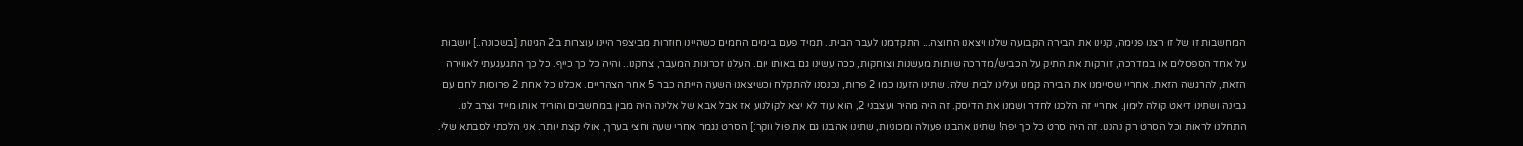המחשבות זו של זו רצנו פנימה, קנינו את הבירה הקבועה שלנו ויצאנו החוצה... התקדמנו לעבר הבית.. תמיד פעם בימים החמים כשהיינו חוזרות מביצפר היינו עוצרות ב2 הגינות [בשכונה..] יושבות על אחד הספסלים או במדרכה, זורקות את התיק על הכביש/מדרכה שותות מעשנות וצוחקות, ככה עשינו גם באותו יום. העלנו זכרונות המעבר, צחקנו.. והיה כל כך כייף. כל כך התגעגעתי לאווירה הזאת, להרגשה הזאת. אחריי שסיימנו את הבירה קמנו ועלינו לבית שלה. שתינו הזענו כמו 2 פרות, נכנסנו להתקלח וכשיצאנו השעה הייתה כבר 5 אחר הצהריים. אכלנו כל אחת 2 פרוסות לחם עם גבינה ושתינו דיאט קולה לימון. אחריי זה הלכנו לחדר ושמנו את הדיסק. זה היה מהיר ועצבני 2, הוא עוד לא יצא לקולנוע אז אבל אבא של אלינה היה מבין במחשבים והוריד אותו מייד וצרב לנו. התחלנו לראות וכל הסרט רק נהננו. זה היה סרט כל כך יפה! שתינו אהבנו פעולה ומכוניות, שתינו אהבנו גם את פול ווקר:] הסרט נגמר אחרי שעה וחצי בערך, אולי קצת יותר. אני הלכתי לסבתא שלי.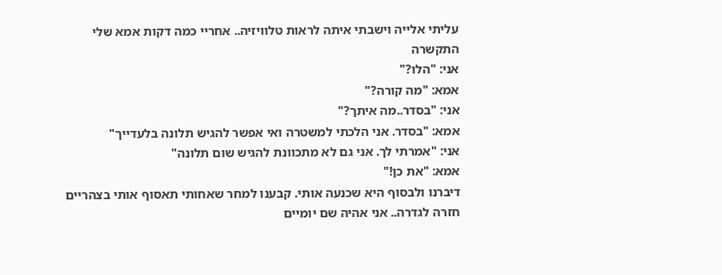עליתי אלייה וישבתי איתה לראות טלוויזיה.. אחריי כמה דקות אמא שלי התקשרה
אני: "הלו?"
אמא: "מה קורה?"
אני: "בסדר..מה איתך?"
אמא: "בסדר. אני הלכתי למשטרה ואי אפשר להגיש תלונה בלעדייך"
אני: "אמרתי לך. אני גם לא מתכוונת להגיש שום תלונה"
אמא: "את כן!"
דיברנו ולבסוף היא שכנעה אותי. קבענו למחר שאחותי תאסוף אותי בצהריים חזרה לגדרה.. אני אהיה שם יומיים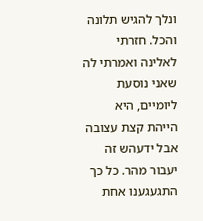ונלך להגיש תלונה והכל. חזרתי לאלינה ואמרתי לה שאני נוסעת ליומיים, היא הייהת קצת עצובה אבל ידעהש זה יעבור מהר. כל כך התגעגענו אחת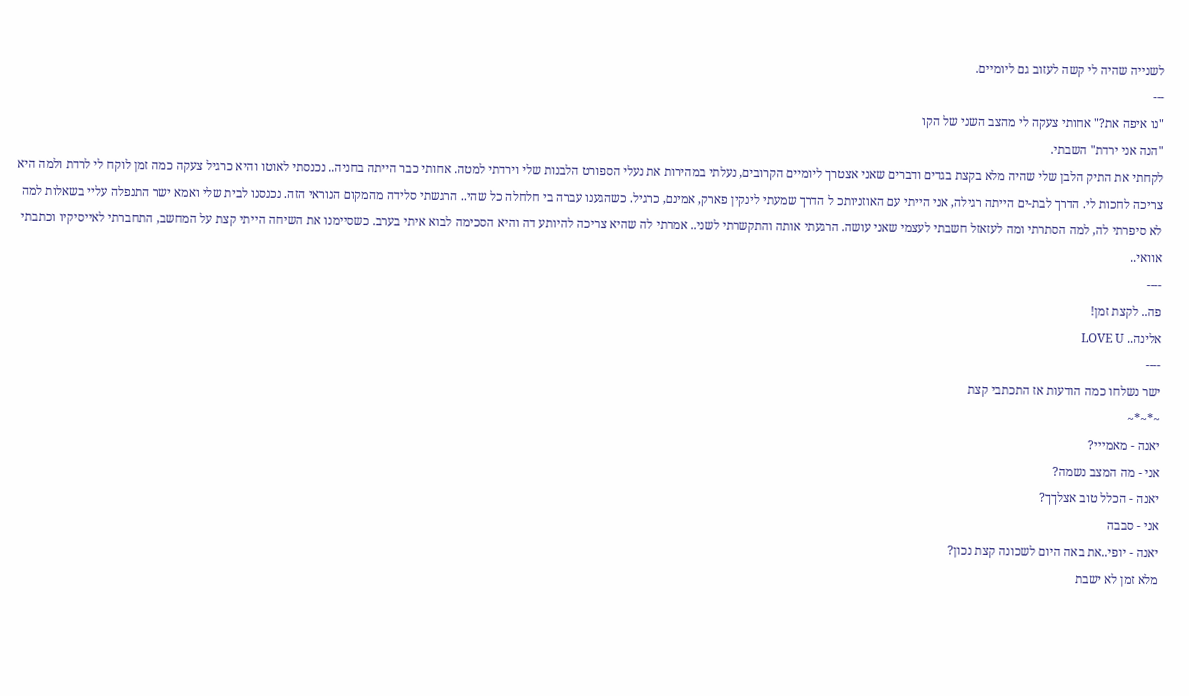לשנייה שהיה לי קשה לעזוב גם ליומיים.
---
"נו איפה את?" אחותי צעקה לי מהצב השני של הקו
"הנה אני ירדת" השבתי.
לקחתי את התיק הלבן שלי שהיה מלא בקצת בגדים ודברים שאני אצטרך ליומיים הקרובים, נעלתי במהירות את נעלי הספורט הלבנות שלי וירדתי למטה. אחותי כבר הייתה בחניה.. נכנסתי לאוטו והיא כרגיל צעקה כמה זמן לוקח לי לרדת ולמה היא צריכה לחכות לי. הדרך לבת-ים הייתה רגילה, אני הייתי עם האוזניותכ ל הדרך שמעתי לינקין פארק, אמינם, כרגיל. כשהגענו עברה בי חלחלה כל שהי.. הרגשתי סלידה מהמקום הנוראי הזה. נכנסנו לבית שלי ואמא ישר התנפלה עליי בשאלות למה לא סיפרתי לה, למה הסתרתי ומה לעזאזל חשבתי לעצמי שאני עושה. הרגעתי אותה והתקשרתי לשני.. אמרתי לה שהיא צריכה להיותע דה והיא הסכימה לבוא איתי בערב. כשסיימנו את השיחה הייתי קצת על המחשב, התחברתי לאייסיקיו וכתבתי אוואי..
----
פה.. לקצת זמן!
אלינה.. LOVE U
----
ישר נשלחו כמה הודעות אז התכתבי קצת
~*~*~
יאנה - מאמייי?
אני - מה המצב נשמה?
יאנה - הכלל טוב אצלךך?
אני - סבבה
יאנה - יופי..את באה היום לשכונה קצת נכון?
מלא זמן לא ישבת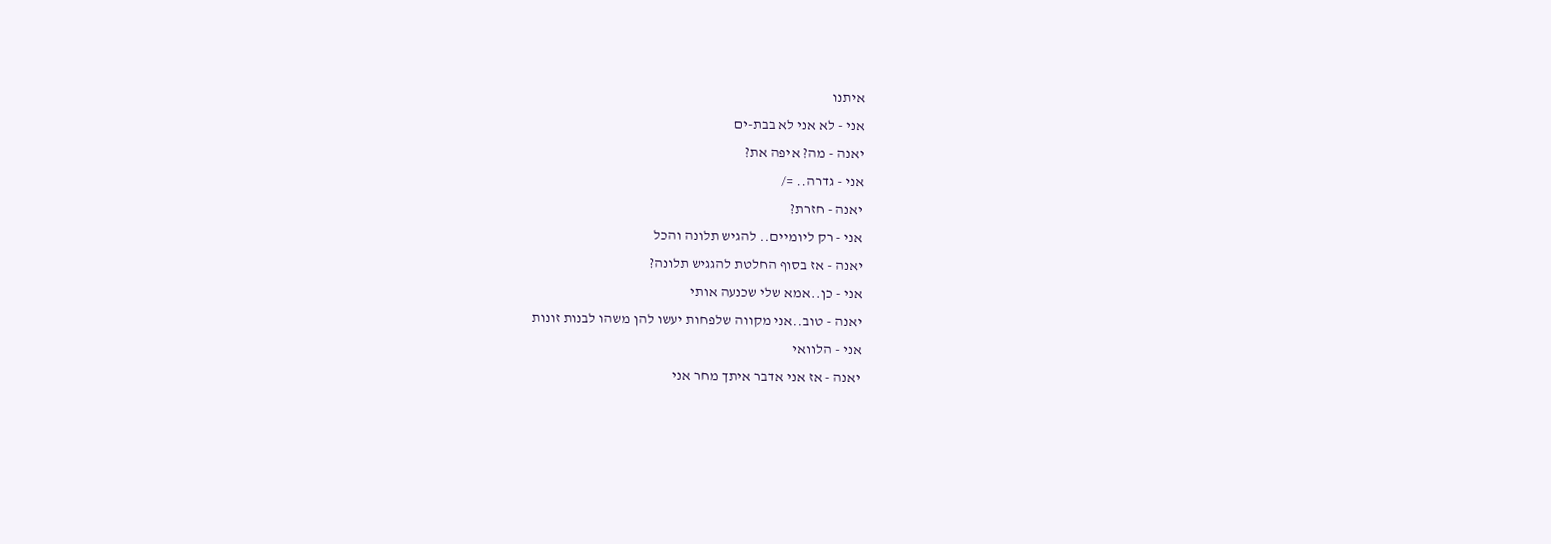איתנו
אני - לא אני לא בבת-ים
יאנה - מה? איפה את?
אני - גדרה.. =/
יאנה - חזרת?
אני - רק ליומיים.. להגיש תלונה והכל
יאנה - אז בסוף החלטת להגגיש תלונה?
אני - כן..אמא שלי שכנעה אותי
יאנה - טוב..אני מקווה שלפחות יעשו להן משהו לבנות זונות
אני - הלוואי
יאנה - אז אני אדבר איתך מחר אני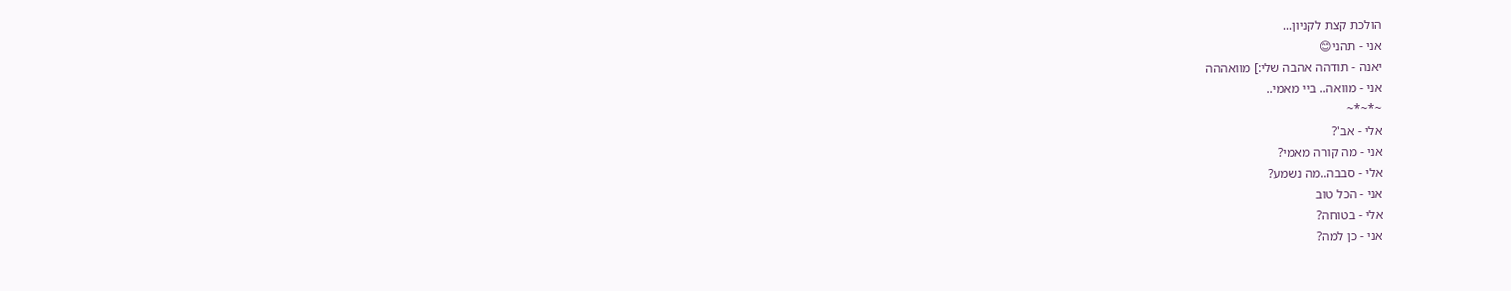הולכת קצת לקניון...
אני - תהני😊
יאנה - תודהה אהבה שלי:] מוואההה
אני - מוואה.. ביי מאמי..
~*~*~
אלי - אב'?
אני - מה קורה מאמי?
אלי - סבבה..מה נשמע?
אני - הכל טוב
אלי - בטוחה?
אני - כן למה?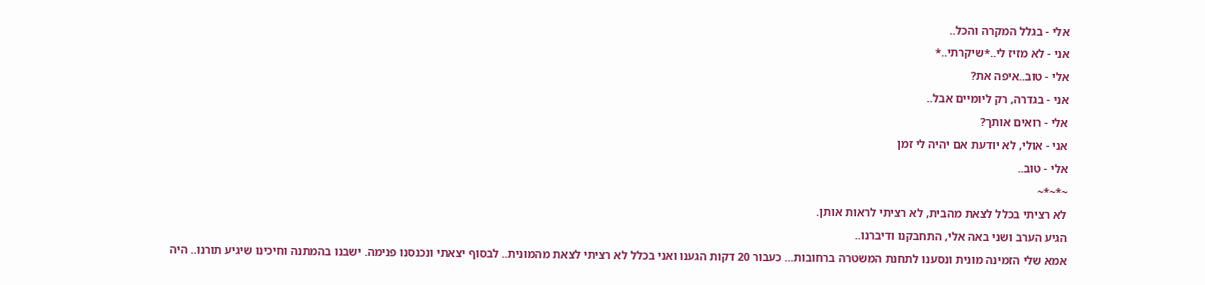אלי - בגלל המקרה והכל..
אני - לא מזיז לי..*שיקרתי..*
אלי - טוב..איפה את?
אני - בגדרה, רק ליומיים אבל..
אלי - רואים אותך?
אני - אולי, לא יודעת אם יהיה לי זמן
אלי - טוב..
~*~*~
לא רציתי בכלל לצאת מהבית, לא רציתי לראות אותן.
הגיע הערב ושני באה אלי, התחבקנו ודיברנו..
אמא שלי הזמינה מונית ונסענו לתחנת המשטרה ברחובות... כעבור 20 דקות הגענו ואני בכלל לא רציתי לצאת מהמונית.. לבסוף יצאתי ונכנסנו פנימה. ישבנו בהמתנה וחיכינו שיגיע תורנו.. היה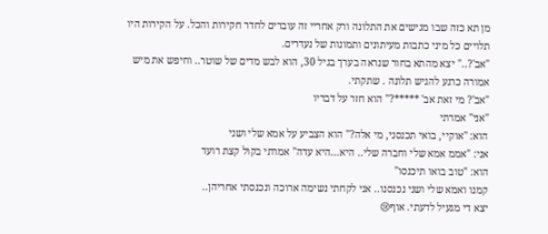מן תא כזה שבו מגישים את התלונה ורק אחריי זה עוברים לחדר חקירות והכל. על הקירות היו תלויים כל מיני כתבות מעיתונים ותמונות של נעדרים.
"אב'?.." יצא מהתא בחור שנראה בערך בגיל 30, הוא לבש מדים של שוטר.. וחיפש את מיש אמורה כרגע להגיש תלונה . שתקתי.
"אב'? מי זאת אב' *****?" הוא חזר על דבריו
"אני" אמרתי
הוא: "אוקיי, בואי תכנסני, מי אלה?" הוא הצביע על אמא שלי ושני
אני: "אממ אמא שלי וחברה שלי.. היא...היא עדה" אמרתי בקול קצת רועד
הוא: "טוב בואו תיכנסו"
קמנו ואמא שלי ושני נכנסנו.. אני לקחתי נשימה ארוכה ונכנסתי אחריהן..
יצא די מגעיל לדעתי. אוף😢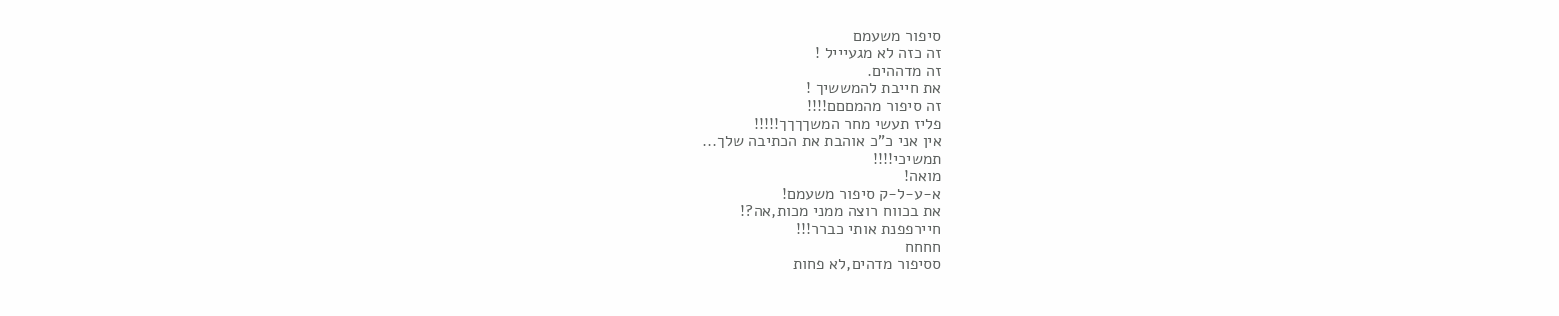סיפור משעמם
זה כזה לא מגעיייל !
זה מדההים.
את חייבת להמששיך !
זה סיפור מהמםםם!!!!
פליז תעשי מחר המשךךךך!!!!!
אין אני כ"כ אוהבת את הכתיבה שלך...
תמשיכי!!!!
מואה!
א-ע-ל-ק סיפור משעמם!
את בכווח רוצה ממני מכות,אה?!
חיירפפנת אותי כברר!!!
חחחח
ססיפור מדהים,לא פחות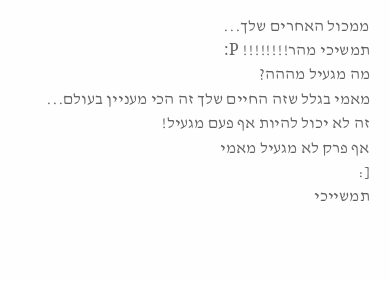ממכול האחרים שלך...
תמשיכי מהר!!!!!!!! P:
מה מגעיל מההה?
מאמי בגלל שזה החיים שלך זה הכי מעניין בעולם...
זה לא יכול להיות אף פעם מגעיל!
אף פרק לא מגעיל מאמי
[:
תמשייכי